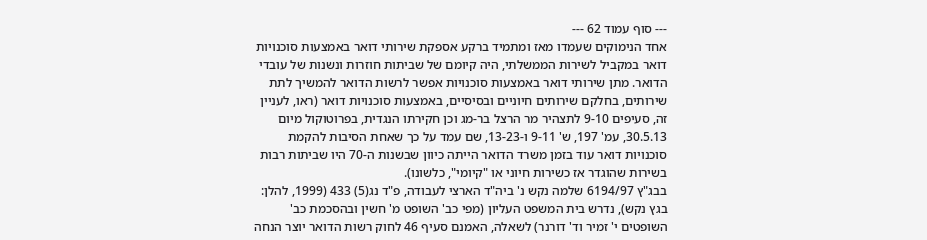--- סוף עמוד 62 ---
אחד הנימוקים שעמדו מאז ומתמיד ברקע אספקת שירותי דואר באמצעות סוכנויות דואר במקביל לשירות הממשלתי, היה קיומם של שביתות חוזרות ונשנות של עובדי הדואר. מתן שירותי דואר באמצעות סוכנויות אפשר לרשות הדואר להמשיך לתת שירותים, בחלקם שירותים חיוניים ובסיסיים, באמצעות סוכנויות דואר (ראו, לעניין זה, סעיפים 9-10 לתצהיר מר הרצל בר-מג וכן חקירתו הנגדית, בפרוטוקול מיום 30.5.13, עמ' 197, ש' 9-11 ו-13-23, שם עמד על כך שאחת הסיבות להקמת סוכנויות דואר עוד בזמן משרד הדואר הייתה כיוון שבשנות ה-70 היו שביתות רבות בשירות שהוגדר אז כשירות חיוני או "קיומי", כלשונו).
בבג"ץ 6194/97 שלמה נקש נ' ביה"ד הארצי לעבודה, פ"ד נג(5) 433 (1999, להלן: בגץ נקש), נדרש בית המשפט העליון (מפי כב' השופט מ' חשין ובהסכמת כב' השופטים י' זמיר וד' דורנר) לשאלה, האמנם סעיף 46 לחוק רשות הדואר יוצר הנחה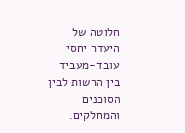חלוטה של היעדר יחסי עובד-מעביד בין הרשות לבין הסוכנים והמחלקים.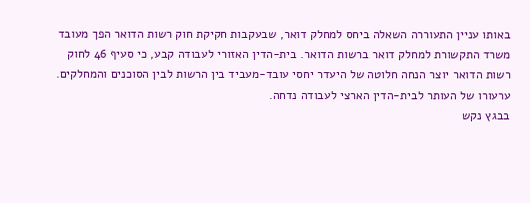באותו עניין התעוררה השאלה ביחס למחלק דואר, שבעקבות חקיקת חוק רשות הדואר הפך מעובד משרד התקשורת למחלק דואר ברשות הדואר. בית-הדין האזורי לעבודה קבע, כי סעיף 46 לחוק רשות הדואר יוצר הנחה חלוטה של היעדר יחסי עובד-מעביד בין הרשות לבין הסוכנים והמחלקים. ערעורו של העותר לבית-הדין הארצי לעבודה נדחה.
בבגץ נקש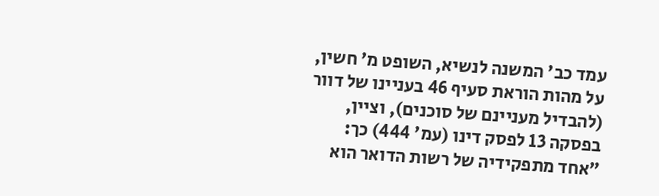עמד כב' המשנה לנשיא, השופט מ' חשין, על מהות הוראת סעיף 46 בעניינו של דוור (להבדיל מעניינם של סוכנים), וציין, בפסקה 13 לפסק דינו (עמ' 444) כך:
"אחד מתפקידיה של רשות הדואר הוא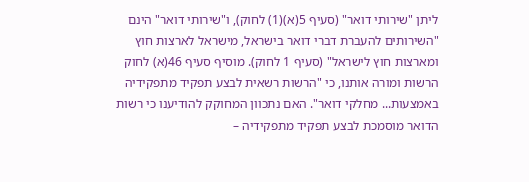ליתן "שירותי דואר" (סעיף 5(א)(1) לחוק), ו"שירותי דואר" הינם "השירותים להעברת דברי דואר בישראל, מישראל לארצות חוץ ומארצות חוץ לישראל" (סעיף 1 לחוק). מוסיף סעיף 46(א) לחוק הרשות ומורה אותנו, כי "הרשות רשאית לבצע תפקיד מתפקידיה באמצעות... מחלקי דואר". האם נתכוון המחוקק להודיענו כי רשות הדואר מוסמכת לבצע תפקיד מתפקידיה –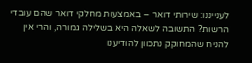לענייננו: שירותי דואר – באמצעות מחלקי דואר שהם עובדי הרשות? התשובה לשאלה היא בשלילה גמורה, והרי אין להניח שהמחוקק נתכוון להודיענו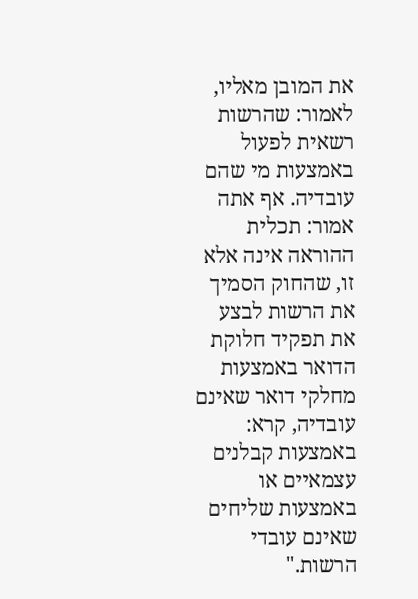את המובן מאליו, לאמור: שהרשות רשאית לפעול באמצעות מי שהם עובדיה. אף אתה אמור: תכלית ההוראה אינה אלא זו, שהחוק הסמיך את הרשות לבצע את תפקיד חלוקת הדואר באמצעות מחלקי דואר שאינם עובדיה, קרא: באמצעות קבלנים עצמאיים או באמצעות שליחים שאינם עובדי הרשות."